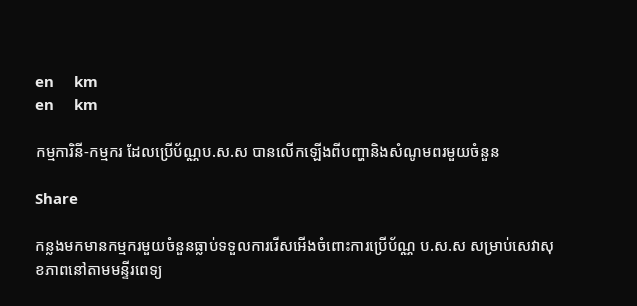en     km
en     km

កម្មការិនី-កម្មករ ដែលប្រើប័ណ្ណប.ស.ស បានលើកឡើងពីបញ្ហានិងសំណូមពរមួយចំនួន

Share

កន្លងមកមានកម្មករមួយចំនួនធ្លាប់ទទួលការរើសអើងចំពោះការប្រើប័ណ្ណ ប.ស.ស សម្រាប់សេវាសុខភាពនៅតាមមន្ទីរពេទ្យ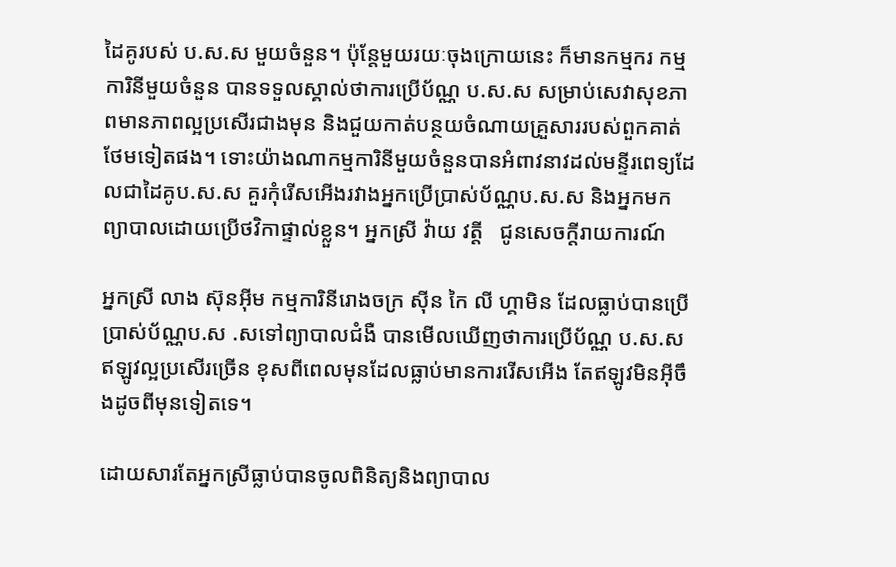ដៃគូរបស់ ប.ស.ស មួយចំនួន។ ប៉ុន្តែមួយរយៈចុងក្រោយនេះ ក៏មានកម្មករ កម្មការិនីមួយចំនួន បានទទួលស្គាល់ថាការប្រើប័ណ្ណ ប.ស.ស សម្រាប់សេវាសុខភាពមានភាពល្អប្រសើរជាងមុន និងជួយកាត់បន្ថយចំណាយគ្រួសាររបស់ពួកគាត់ថែមទៀតផង។ ទោះយ៉ាងណាកម្មការិនីមួយចំនួនបានអំពាវនាវដល់មន្ទីរពេទ្យដែលជាដៃគូប.ស.ស គួរកុំរើសអើងរវាងអ្នកប្រើប្រាស់ប័ណ្ណប.ស.ស និងអ្នកមកព្យាបាលដោយប្រើថវិកាផ្ទាល់ខ្លួន។ អ្នកស្រី វ៉ាយ វត្តី   ជូនសេចក្តីរាយការណ៍

អ្នកស្រី លាង ស៊ុនអ៊ីម កម្មការិនីរោងចក្រ ស៊ីន កៃ លី ហ្គាមិន ដែលធ្លាប់បានប្រើប្រាស់ប័ណ្ណប.ស .សទៅព្យាបាលជំងឺ បានមើលឃើញថាការប្រើប័ណ្ណ ប.ស.ស ឥឡូវល្អប្រសើរច្រើន ខុសពីពេលមុនដែលធ្លាប់មានការរើសអើង តែឥឡូវមិនអ៊ីចឹងដូចពីមុនទៀតទេ។

ដោយសារតែអ្នកស្រីធ្លាប់បានចូលពិនិត្យនិងព្យាបាល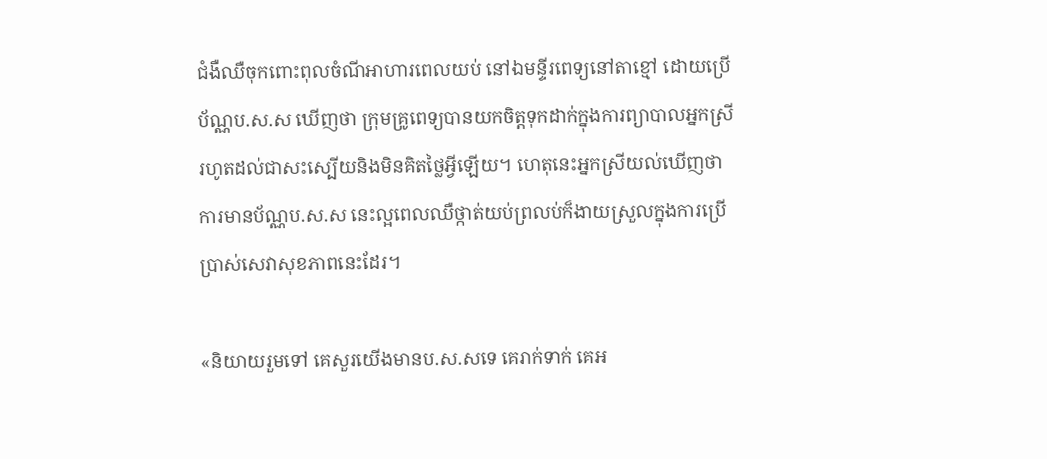ជំងឺឈឺចុកពោះពុលចំណីអាហារពេលយប់ នៅឯមន្ទីរពេទ្យនៅតាខ្មៅ ដោយប្រើប័ណ្ណប.ស.ស ឃើញថា ក្រុមគ្រូពេទ្យបានយកចិត្តទុកដាក់ក្នុងការព្យាបាលអ្នកស្រីរហូតដល់ជាសះស្បើយនិងមិនគិតថ្លៃអ្វីឡើយ។ ហេតុនេះអ្នកស្រីយល់ឃើញថា ការមានប័ណ្ណប.ស.ស នេះល្អពេលឈឺថ្កាត់យប់ព្រលប់ក៏ងាយស្រួលក្នុងការប្រើប្រាស់សេវាសុខភាពនេះដែរ។

«និយាយរួមទៅ គេសួរយើងមានប.ស.សទេ គេរាក់ទាក់ គេអ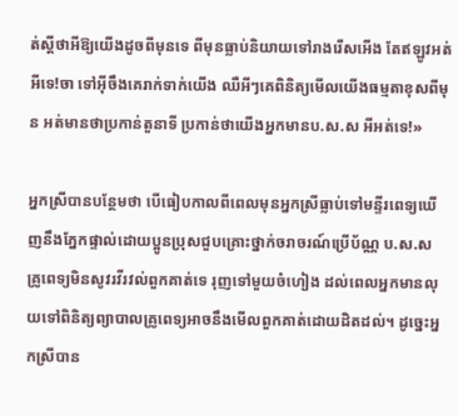ត់ស្តីថាអីឱ្យយើងដូចពីមុនទេ ពីមុនធ្លាប់និយាយទៅរាងរើសអើង តែឥឡូវអត់អីទេ!ចា ទៅអ៊ីចឹងគេរាក់ទាក់យើង ឈឺអីៗគេពិនិត្យមើលយើងធម្មតាខុសពីមុន អត់មានថាប្រកាន់តួនាទី ប្រកាន់ថាយើងអ្នកមានប.ស.ស អីអត់ទេ!»

អ្នកស្រីបានបន្ថែមថា បើធៀបកាលពីពេលមុនអ្នកស្រីធ្លាប់ទៅមន្ទីរពេទ្យឃើញនឹងភ្នែកផ្ទាល់ដោយប្អូនប្រុសជួបគ្រោះថ្នាក់ចរាចរណ៍ប្រើប័ណ្ណ ប.ស.ស គ្រូពេទ្យមិនសូវរវីរវល់ពួកគាត់ទេ រុញទៅមួយចំហៀង ដល់ពេលអ្នកមានលុយទៅពិនិត្យព្យាបាលគ្រូពេទ្យអាចនឹងមើលពួកគាត់ដោយដិតដល់។ ដូច្នេះអ្នកស្រីបាន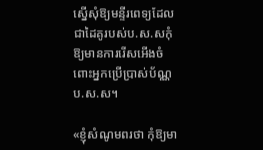ស្នើសុំឱ្យមន្ទីរពេទ្យដែលជាដៃគូរបស់ប.ស.សកុំឱ្យមានការរើសអើងចំពោះអ្នកប្រើប្រាស់ប័ណ្ណប.ស.ស។

«ខ្ញុំសំណូមពរថា កុំឱ្យមា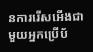នការរើសអើងជាមួយអ្នកប្រើប័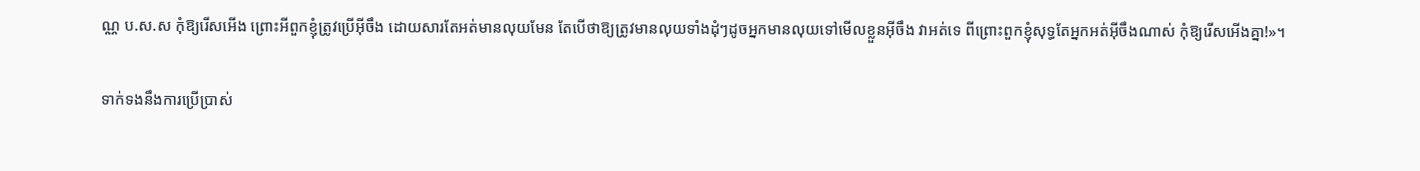ណ្ណ ប.ស.ស កុំឱ្យរើសអើង ព្រោះអីពួកខ្ញុំត្រូវប្រើអ៊ីចឹង ដោយសារតែអត់មានលុយមែន តែបើថាឱ្យត្រូវមានលុយទាំងដុំៗដូចអ្នកមានលុយទៅមើលខ្លួនអ៊ីចឹង វាអត់ទេ ពីព្រោះពួកខ្ញុំសុទ្ធតែអ្នកអត់អ៊ីចឹងណាស់ កុំឱ្យរើសអើងគ្នា!»។

ទាក់ទងនឹងការប្រើប្រាស់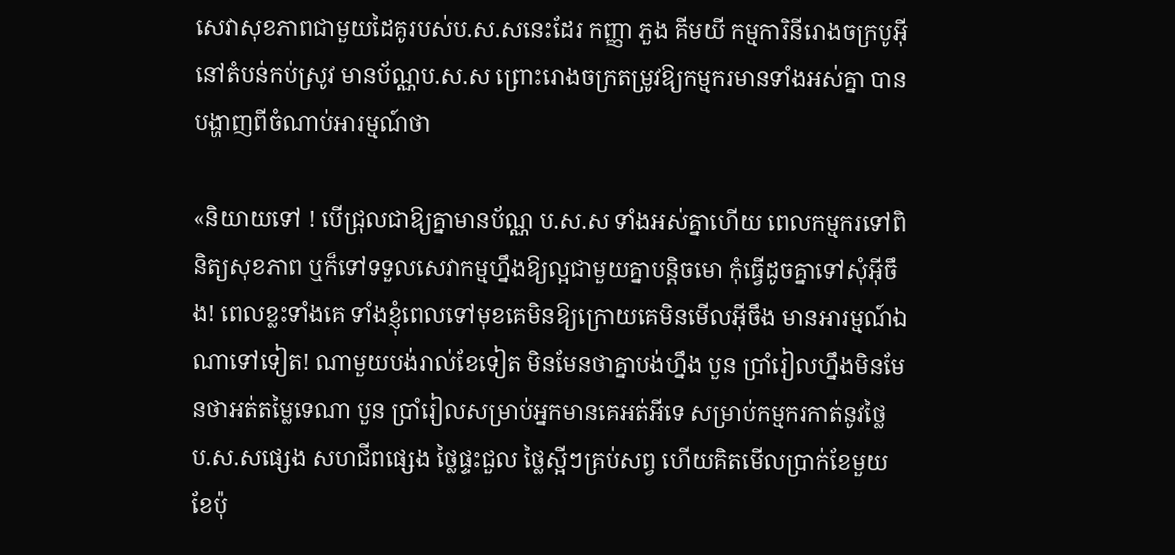សេវាសុខភាពជាមួយដៃគូរបស់ប.ស.សនេះដែរ កញ្ញា ភួង គីមយី កម្មការិនីរោងចក្របូអ៊ីនៅតំបន់កប់ស្រូវ មានប័ណ្ណប.ស.ស ព្រោះរោងចក្រតម្រូវឱ្យកម្មករមានទាំងអស់គ្នា បានបង្ហាញពីចំណាប់អារម្មណ៍ថា

«និយាយទៅ ! បើជ្រុលជាឱ្យគ្នាមានប័ណ្ណ ប.ស.ស ទាំងអស់គ្នាហើយ ពេលកម្មករទៅពិនិត្យសុខភាព ឬក៏ទៅទទួលសេវាកម្មហ្នឹងឱ្យល្អជាមួយគ្នាបន្តិចមោ កុំធ្វើដូចគ្នាទៅសុំអ៊ីចឹង! ពេលខ្លះទាំងគេ ទាំងខ្ញុំពេលទៅមុខគេមិនឱ្យក្រោយគេមិនមើលអ៊ីចឹង មានអារម្មណ៍ឯណាទៅទៀត! ណាមួយបង់រាល់ខែទៀត មិនមែនថាគ្នាបង់ហ្នឹង បួន ប្រាំរៀលហ្នឹងមិនមែនថាអត់តម្លៃទេណា បួន ប្រាំរៀលសម្រាប់អ្នកមានគេអត់អីទេ សម្រាប់កម្មករកាត់នូវថ្លៃ ប.ស.សផ្សេង សហជីពផ្សេង ថ្លៃផ្ទះជួល ថ្លៃស្អីៗគ្រប់សព្វ ហើយគិតមើលប្រាក់ខែមួយខែប៉ុ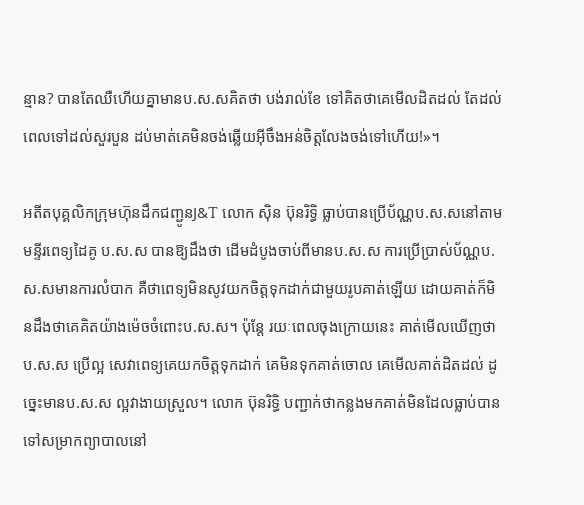ន្មាន? បានតែឈឺហើយគ្នាមានប.ស.សគិតថា បង់រាល់ខែ ទៅគិតថាគេមើលដិតដល់ តែដល់ពេលទៅដល់សួរបួន ដប់មាត់គេមិនចង់ឆ្លើយអ៊ីចឹងអន់ចិត្តលែងចង់ទៅហើយ!»។

អតីតបុគ្គលិកក្រុមហ៊ុនដឹកជញ្ជូនJ&T លោក ស៊ិន ប៊ុនរិទ្ធិ ធ្លាប់បានប្រើប័ណ្ណប.ស.សនៅតាមមន្ទីរពេទ្យដៃគូ ប.ស.ស បានឱ្យដឹងថា ដើមដំបូងចាប់ពីមានប.ស.ស ការប្រើប្រាស់ប័ណ្ណប.ស.សមានការលំបាក គឺថាពេទ្យមិនសូវយកចិត្តទុកដាក់ជាមួយរូបគាត់ឡើយ ដោយគាត់ក៏មិនដឹងថាគេគិតយ៉ាងម៉េចចំពោះប.ស.ស។ ប៉ុន្តែ រយៈពេលចុងក្រោយនេះ គាត់មើលឃើញថា ប.ស.ស ប្រើល្អ សេវាពេទ្យគេយកចិត្តទុកដាក់ គេមិនទុកគាត់ចោល គេមើលគាត់ដិតដល់ ដូច្នេះមានប.ស.ស ល្អវាងាយស្រួល។ លោក ប៊ុនរិទ្ធិ បញ្ជាក់ថាកន្លងមកគាត់មិនដែលធ្លាប់បានទៅសម្រាកព្យាបាលនៅ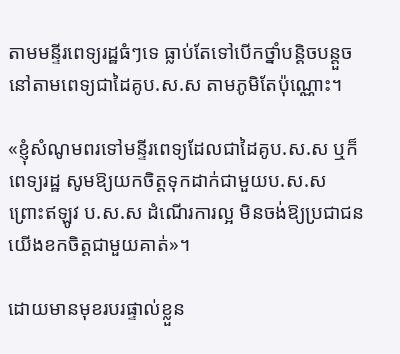តាមមន្ទីរពេទ្យរដ្ឋធំៗទេ ធ្លាប់តែទៅបើកថ្នាំបន្តិចបន្តួចនៅតាមពេទ្យជាដៃគូប.ស.ស តាមភូមិតែប៉ុណ្ណោះ។

«ខ្ញុំសំណូមពរទៅមន្ទីរពេទ្យដែលជាដៃគូប.ស.ស ឬក៏ពេទ្យរដ្ឋ សូមឱ្យយកចិត្តទុកដាក់ជាមួយប.ស.ស ព្រោះឥឡូវ ប.ស.ស ដំណើរការល្អ មិនចង់ឱ្យប្រជាជនយើងខកចិត្តជាមួយគាត់»។

ដោយមានមុខរបរផ្ទាល់ខ្លួន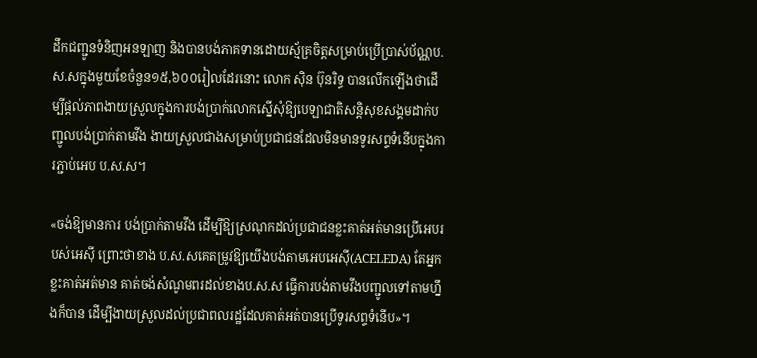ដឹកជញ្ជូនទំនិញអនឡាញ និងបានបង់ភាគទានដោយស្ម័គ្រចិត្តសម្រាប់ប្រើប្រាស់ប័ណ្ណប.ស.សក្នុងមួយខែចំនួន១៥,៦០០រៀលដែរនោះ លោក ស៊ិន ប៊ុនរិទ្ធ បានលើកឡើងថាដើម្បីផ្តល់ភាពងាយស្រួលក្នុងការបង់ប្រាក់លោកស្នើសុំឱ្យបេឡាជាតិសន្តិសុខសង្គមដាក់បញ្ជូលបង់ប្រាក់តាមវីង ងាយស្រួលជាងសម្រាប់ប្រជាជនដែលមិនមានទូរសព្ទទំនើបក្នុងការភ្ជាប់អេប ប.ស.ស។

«ចង់ឱ្យមានការ បង់ប្រាក់តាមវីង ដើម្បីឱ្យស្រណុកដល់ប្រជាជនខ្លះគាត់អត់មានប្រើអេបរបស់អេស៊ី ព្រោះថាខាង ប.ស.សគេតម្រូវឱ្យយើងបង់តាមអេបអេស៊ី(ACELEDA) តែអ្នកខ្លះគាត់អត់មាន គាត់ចង់សំណូមពរដល់ខាងប.ស.ស ធ្វើការបង់តាមវីងបញ្ជូលទៅតាមហ្នឹងក៏បាន ដើម្បីងាយស្រួលដល់ប្រជាពលរដ្ឋដែលគាត់អត់បានប្រើទូរសព្ទទំនើប»។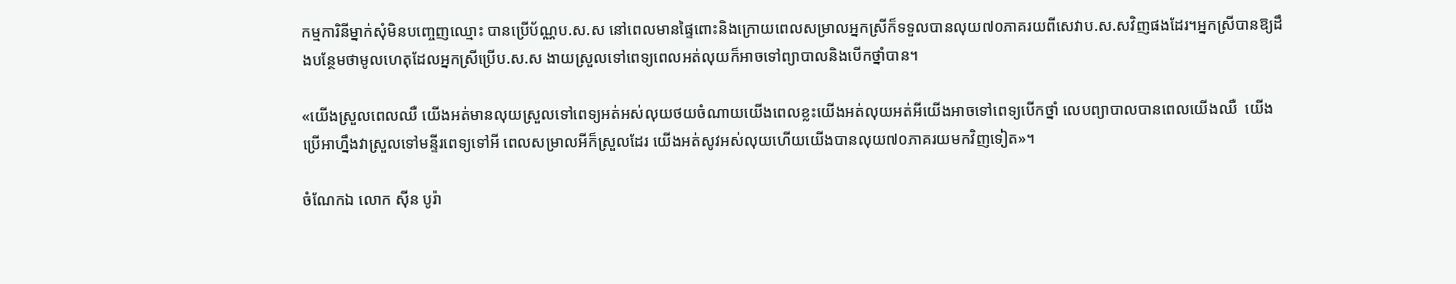កម្មការិនីម្នាក់សុំមិនបញ្ចេញឈ្មោះ បានប្រើប័ណ្ណប.ស.ស នៅពេលមានផ្ទៃពោះនិងក្រោយពេលសម្រាលអ្នកស្រីក៏ទទួលបានលុយ៧០ភាគរយពីសេវាប.ស.សវិញផងដែរ។អ្នកស្រីបានឱ្យដឹងបន្ថែមថាមូលហេតុដែលអ្នកស្រីប្រើប.ស.ស ងាយស្រួលទៅពេទ្យពេលអត់លុយក៏អាចទៅព្យាបាលនិងបើកថ្នាំបាន។

«យើងស្រួលពេលឈឺ យើងអត់មានលុយស្រួលទៅពេទ្យអត់អស់លុយថយចំណាយយើងពេលខ្លះយើងអត់លុយអត់អីយើងអាចទៅពេទ្យបើកថ្នាំ លេបព្យាបាលបានពេលយើងឈឺ  យើងប្រើអាហ្នឹងវាស្រួលទៅមន្ទីរពេទ្យទៅអី ពេលសម្រាលអីក៏ស្រួលដែរ យើងអត់សូវអស់លុយហើយយើងបានលុយ៧០ភាគរយមកវិញទៀត»។

ចំណែកឯ លោក ស៊ីន បូរ៉ា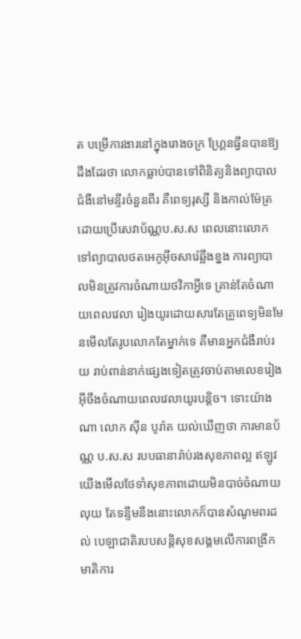ត បម្រើការងារនៅក្នុងរោងចក្រ ហ្គ្រែនធ្វីនបានឱ្យដឹងដែរថា លោកធ្លាប់បានទៅពិនិត្យនិងព្យាបាលជំងឺនៅមន្ទីរចំនួនពីរ គឺពេទ្យរុស្សី និងកាល់ម៉ែត្រដោយប្រើសេវាប័ណ្ណប.ស.ស ពេលនោះលោកទៅព្យាបាលថតអេកូអ៊ីចសារ៉េឆ្អឹងខ្នង ការព្យាបាលមិនត្រូវការចំណាយថវិកាអ្វីទេ គ្រាន់តែចំណាយពេលវេលា រៀងយូរដោយសារតែគ្រូពេទ្យមិនមែនមើលតែរូបលោកតែម្នាក់ទេ គឺមានអ្នកជំងឺរាប់រយ រាប់ពាន់នាក់ផ្សេងទៀតត្រូវចាប់តាមលេខរៀង អ៊ីចឹងចំណាយពេលវេលាយូរបន្តិច។ ទោះយ៉ាងណា លោក ស៊ីន បូរ៉ាត យល់ឃើញថា ការមានប័ណ្ណ ប.ស.ស របបធានារ៉ាប់រងសុខភាពល្អ ឥឡូវយើងមើលថែទាំសុខភាពដោយមិនបាច់ចំណាយលុយ តែទន្ទឹមនឹងនោះលោកក៏បានសំណូមពរដល់ បេឡាជាតិរបបសន្តិសុខសង្គមលើការពង្រីកមាតិការ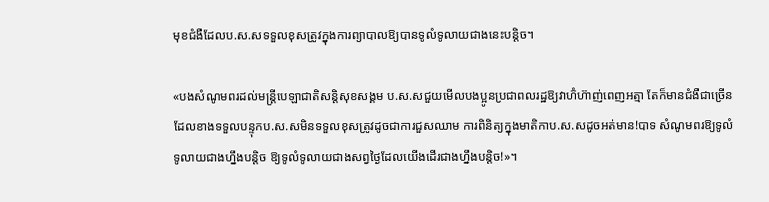មុខជំងឺដែលប.ស.សទទួលខុសត្រូវក្នុងការព្យាបាលឱ្យបានទូលំទូលាយជាងនេះបន្តិច។

«បងសំណូមពរដល់មន្រ្តីបេឡាជាតិសន្តិសុខសង្គម ប.ស.សជួយមើលបងប្អូនប្រជាពលរដ្ឋឱ្យវាហ៊ំហ៊ាញ់ពេញអត្មា តែក៏មានជំងឺជាច្រើនដែលខាងទទួលបន្ទុកប.ស.សមិនទទួលខុសត្រូវដូចជាការជួសឈាម ការពិនិត្យក្នុងមាតិកាប.ស.សដូចអត់មាន!បាទ សំណូមពរឱ្យទូលំទូលាយជាងហ្នឹងបន្តិច ឱ្យទូលំទូលាយជាងសព្វថ្ងៃដែលយើងដើរជាងហ្នឹងបន្តិច!»។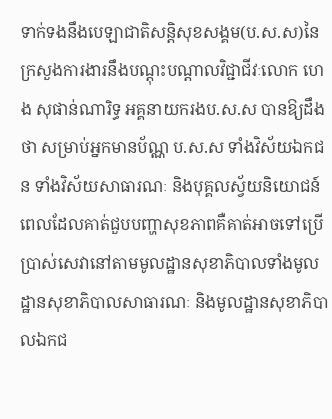ទាក់ទងនឹងបេឡាជាតិសន្តិសុខសង្គម(ប.ស.ស)នៃក្រសួងការងារនឹងបណ្តុះបណ្តាលវិជ្ជាជីវៈលោក ហេង សុផាន់ណារិទ្ធ អគ្គនាយករងប.ស.ស បានឱ្យដឹងថា សម្រាប់អ្នកមានប័ណ្ណ ប.ស.ស ទាំងវិស័យឯកជន ទាំងវិស័យសាធារណៈ និងបុគ្គលស្វ័យនិយោជន៍ពេលដែលគាត់ជួបបញ្ហាសុខភាពគឺគាត់អាចទៅប្រើប្រាស់សេវានៅតាមមូលដ្ឋានសុខាភិបាលទាំងមូលដ្ឋានសុខាភិបាលសាធារណៈ និងមូលដ្ឋានសុខាភិបាលឯកជ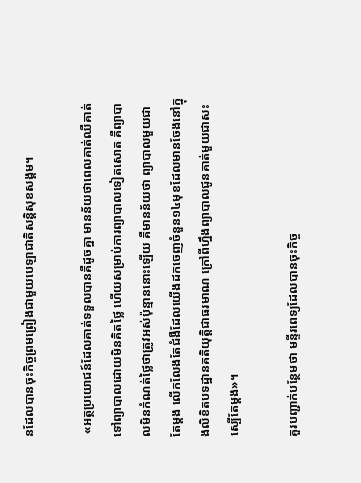នដែលបានចុះកិច្ចព្រមព្រៀងជាមួយបេឡាជាតិសន្តិសុខសង្គម។

 «អត្ថប្រយោជន៍ដែលគាត់ទទួលបានគឺដូចគ្នា មានន័យថាពេលគាត់ឈឺគាត់ទៅព្យាបាលដោយមិនគិតថ្លៃ ហើយសម្រាប់ការព្យាបាលទៀតសោត គឺព្យាបាលមិនកំណត់ថ្លៃថាត្រូវអស់ប៉ុន្មាននោះឡើយ គឺមានន័យថា ព្យាបាលមួយជាតែម្តង លើកលែងតែជំងឺដែលយើងដកចេញចំនួន១៤មុខដែលមានចែងនៅក្នុងលិខិតបទដ្ឋានគតិយុត្តិជាធរមាណ ក្រៅពីហ្នឹងព្យាបាលជូនគាត់មួយជាសះស្បើតែម្តង»។

គួរបញ្ជាក់បន្ថែមថា មន្ទីរពេទ្យដែលបានចុះកិច្ច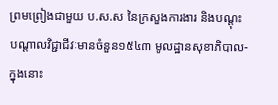ព្រមព្រៀងជាមួយ ប.ស.ស នៃក្រសួងការងារ និងបណ្តុះបណ្តាលវិជ្ជាជីវៈមានចំនួន១៥៤៣ មូលដ្ឋានសុខាភិបាល-ក្នុងនោះ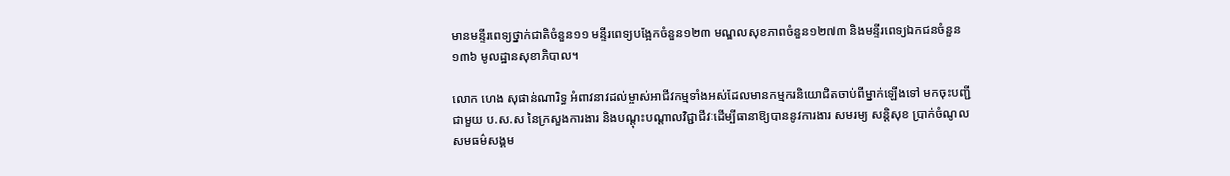មានមន្ទីរពេទ្យថ្នាក់ជាតិចំនួន១១ មន្ទីរពេទ្យបង្អែកចំនួន១២៣ មណ្ឌលសុខភាពចំនួន១២៧៣ និងមន្ទីរពេទ្យឯកជនចំនួន១៣៦ មូលដ្ឋានសុខាភិបាល។

លោក ហេង សុផាន់ណារិទ្ធ អំពាវនាវដល់ម្ចាស់អាជីវកម្មទាំងអស់ដែលមានកម្មករនិយោជិតចាប់ពីម្នាក់ឡើងទៅ មកចុះបញ្ជីជាមួយ ប.ស.ស នៃក្រសួងការងារ និងបណ្តុះបណ្តាលវិជ្ជាជីវៈដើម្បីធានាឱ្យបាននូវការងារ សមរម្យ សន្តិសុខ ប្រាក់ចំណូល សមធម៌សង្គម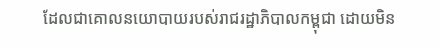ដែលជាគោលនយោបាយរបស់រាជរដ្ឋាភិបាលកម្ពុជា ដោយមិន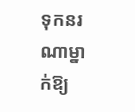ទុកនរណាម្នាក់ឱ្យ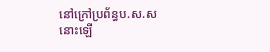នៅក្រៅប្រព័ន្ធប.ស.សនោះឡើ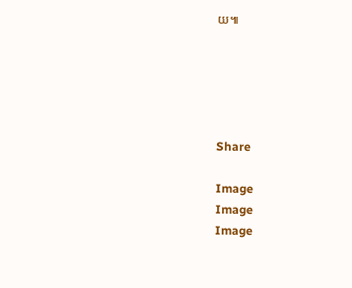យ៕





Share

Image
Image
Image